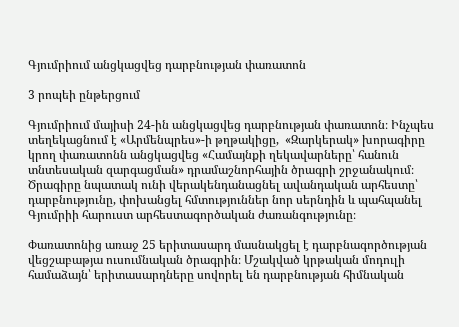Գյումրիում անցկացվեց դարբնության փառատոն

3 րոպեի ընթերցում

Գյումրիում մայիսի 24-ին անցկացվեց դարբնության փառատոն։ Ինչպես տեղեկացնում է «Արմենպրես»-ի թղթակիցը,  «Զարկերակ» խորագիրը կրող փառատոնն անցկացվեց «Համայնքի ղեկավարները՝ հանուն տնտեսական զարգացման» դրամաշնորհային ծրագրի շրջանակում։ Ծրագիրը նպատակ ունի վերակենդանացնել ավանդական արհեստը՝ դարբնությունը, փոխանցել հմտություններ նոր սերնդին և պահպանել Գյումրիի հարուստ արհեստագործական ժառանգությունը։

Փառատոնից առաջ 25 երիտասարդ մասնակցել է դարբնագործության վեցշաբաթյա ուսումնական ծրագրին։ Մշակված կրթական մոդուլի համաձայն՝ երիտասարդները սովորել են դարբնության հիմնական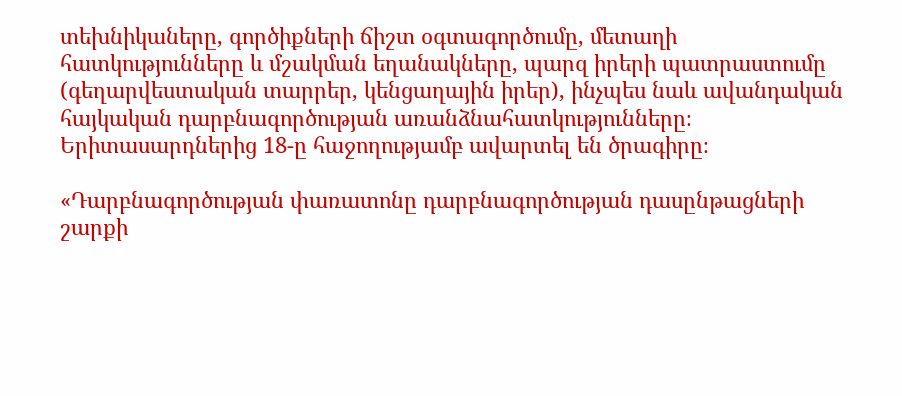տեխնիկաները, գործիքների ճիշտ օգտագործումը, մետաղի հատկությունները և մշակման եղանակները, պարզ իրերի պատրաստումը (գեղարվեստական տարրեր, կենցաղային իրեր), ինչպես նաև ավանդական հայկական դարբնագործության առանձնահատկությունները։ Երիտասարդներից 18-ը հաջողությամբ ավարտել են ծրագիրը։

«Դարբնագործության փառատոնը դարբնագործության դասընթացների շարքի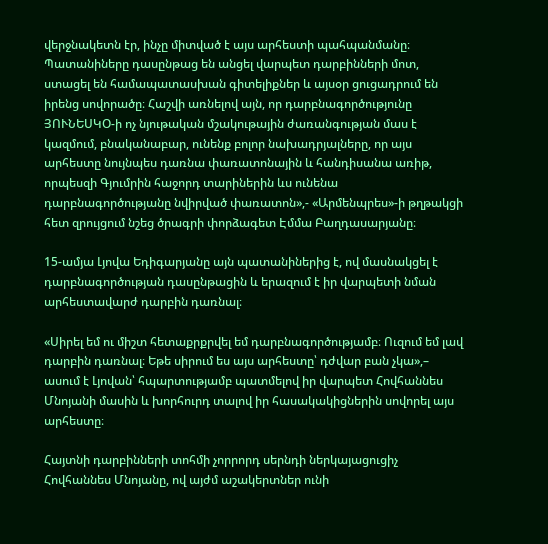վերջնակետն էր, ինչը միտված է այս արհեստի պահպանմանը։ Պատանիները դասընթաց են անցել վարպետ դարբինների մոտ, ստացել են համապատասխան գիտելիքներ և այսօր ցուցադրում են իրենց սովորածը։ Հաշվի առնելով այն, որ դարբնագործությունը ՅՈՒՆԵՍԿՕ-ի ոչ նյութական մշակութային ժառանգության մաս է կազմում, բնականաբար, ունենք բոլոր նախադրյալները, որ այս արհեստը նույնպես դառնա փառատոնային և հանդիսանա առիթ, որպեսզի Գյումրին հաջորդ տարիներին ևս ունենա դարբնագործությանը նվիրված փառատոն»,- «Արմենպրես»-ի թղթակցի հետ զրույցում նշեց ծրագրի փորձագետ Էմմա Բաղդասարյանը։

15-ամյա Լյովա Եդիգարյանը այն պատանիներից է, ով մասնակցել է դարբնագործության դասընթացին և երազում է իր վարպետի նման արհեստավարժ դարբին դառնալ։

«Սիրել եմ ու միշտ հետաքրքրվել եմ դարբնագործությամբ։ Ուզում եմ լավ դարբին դառնալ։ Եթե սիրում ես այս արհեստը՝ դժվար բան չկա»,– ասում է Լյովան՝ հպարտությամբ պատմելով իր վարպետ Հովհաննես Մնոյանի մասին և խորհուրդ տալով իր հասակակիցներին սովորել այս արհեստը։

Հայտնի դարբինների տոհմի չորրորդ սերնդի ներկայացուցիչ Հովհաննես Մնոյանը, ով այժմ աշակերտներ ունի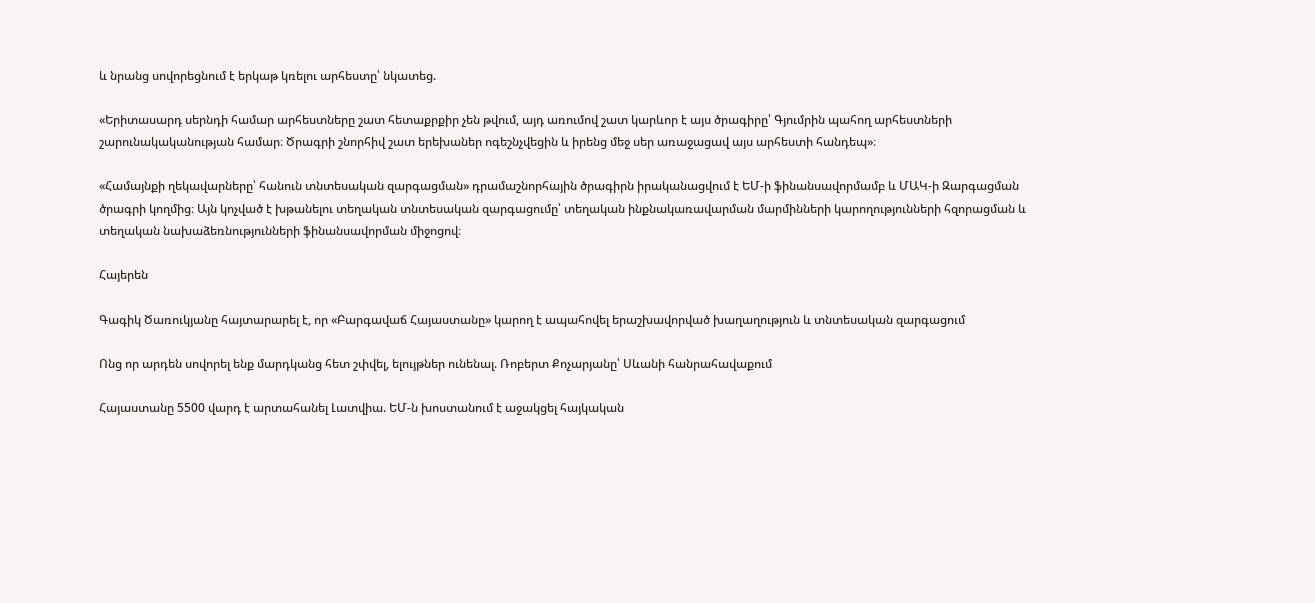և նրանց սովորեցնում է երկաթ կռելու արհեստը՝ նկատեց.

«Երիտասարդ սերնդի համար արհեստները շատ հետաքրքիր չեն թվում, այդ առումով շատ կարևոր է այս ծրագիրը՝ Գյումրին պահող արհեստների շարունակականության համար։ Ծրագրի շնորհիվ շատ երեխաներ ոգեշնչվեցին և իրենց մեջ սեր առաջացավ այս արհեստի հանդեպ»։

«Համայնքի ղեկավարները՝ հանուն տնտեսական զարգացման» դրամաշնորհային ծրագիրն իրականացվում է ԵՄ-ի ֆինանսավորմամբ և ՄԱԿ-ի Զարգացման ծրագրի կողմից։ Այն կոչված է խթանելու տեղական տնտեսական զարգացումը՝ տեղական ինքնակառավարման մարմինների կարողությունների հզորացման և տեղական նախաձեռնությունների ֆինանսավորման միջոցով։

Հայերեն

Գագիկ Ծառուկյանը հայտարարել է, որ «Բարգավաճ Հայաստանը» կարող է ապահովել երաշխավորված խաղաղություն և տնտեսական զարգացում

Ոնց որ արդեն սովորել ենք մարդկանց հետ շփվել, ելույթներ ունենալ. Ռոբերտ Քոչարյանը՝ Սևանի հանրահավաքում

Հայաստանը 5500 վարդ է արտահանել Լատվիա. ԵՄ-ն խոստանում է աջակցել հայկական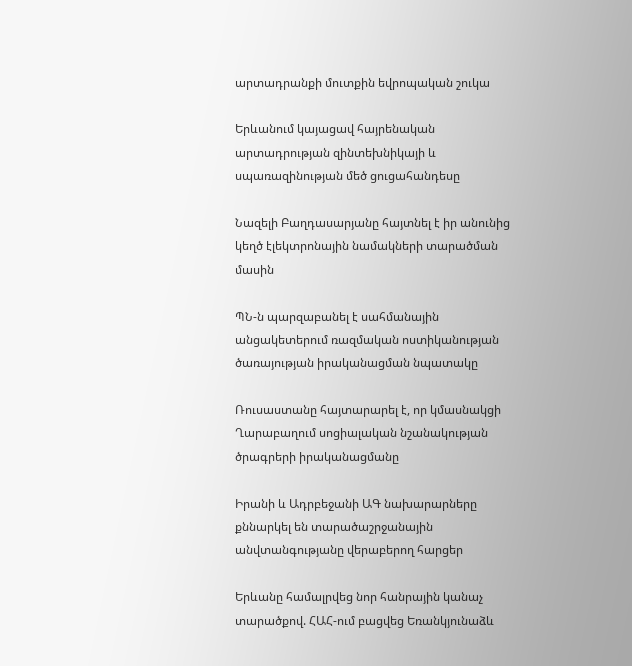արտադրանքի մուտքին եվրոպական շուկա

Երևանում կայացավ հայրենական արտադրության զինտեխնիկայի և սպառազինության մեծ ցուցահանդեսը

Նազելի Բաղդասարյանը հայտնել է իր անունից կեղծ էլեկտրոնային նամակների տարածման մասին

ՊՆ-ն պարզաբանել է սահմանային անցակետերում ռազմական ոստիկանության ծառայության իրականացման նպատակը

Ռուսաստանը հայտարարել է, որ կմասնակցի Ղարաբաղում սոցիալական նշանակության ծրագրերի իրականացմանը

Իրանի և Ադրբեջանի ԱԳ նախարարները քննարկել են տարածաշրջանային անվտանգությանը վերաբերող հարցեր

Երևանը համալրվեց նոր հանրային կանաչ տարածքով. ՀԱՀ-ում բացվեց Եռանկյունաձև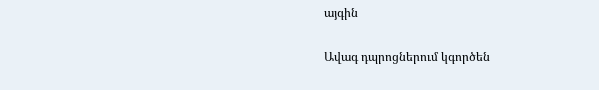այգին

Ավագ դպրոցներում կգործեն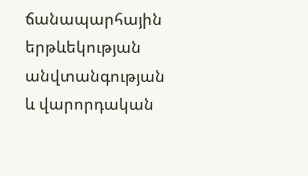ճանապարհային երթևեկության անվտանգության և վարորդական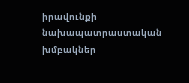իրավունքի նախապատրաստական խմբակներ